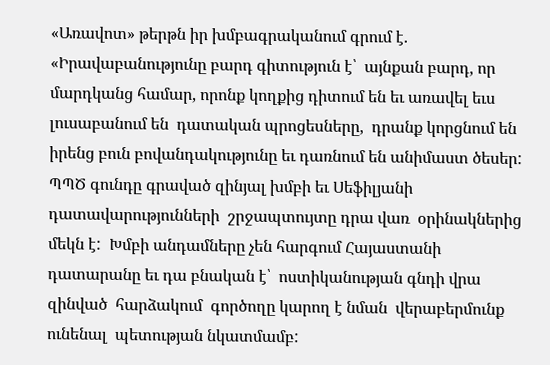«Առավոտ» թերթն իր խմբագրականում գրում է. «Իրավաբանությունը բարդ գիտություն է՝  այնքան բարդ, որ մարդկանց համար, որոնք կողքից դիտում են եւ առավել եւս լուսաբանում են  դատական պրոցեսները,  դրանք կորցնում են իրենց բուն բովանդակությունը եւ դառնում են անիմաստ ծեսեր:  ՊՊԾ գունդը գրաված զինյալ խմբի եւ Սեֆիլյանի դատավարությունների  շրջապտույտը դրա վառ  օրինակներից մեկն է:  Խմբի անդամները չեն հարգում Հայաստանի դատարանը եւ դա բնական է՝  ոստիկանության գնդի վրա զինված  հարձակում  գործողը կարող է նման  վերաբերմունք ունենալ  պետության նկատմամբ: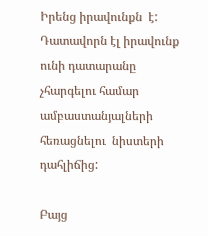Իրենց իրավունքն  է:  Դատավորն էլ իրավունք ունի դատարանը չհարգելու համար  ամբաստանյալների հեռացնելու  նիստերի դահլիճից:

Բայց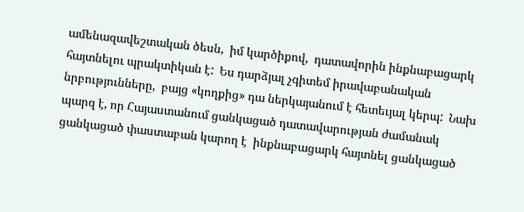ամենազավեշտական ծեսն,  իմ կարծիքով,  դատավորին ինքնաբացարկ հայտնելու պրակտիկան է:  Ես դարձյալ չգիտեմ իրավաբանական նրբությունները,  բայց «կողքից» դա ներկայանում է հետեւյալ կերպ:  Նախ պարզ է, որ Հայաստանում ցանկացած դատավարության ժամանակ  ցանկացած փաստաբան կարող է  ինքնաբացարկ հայտնել ցանկացած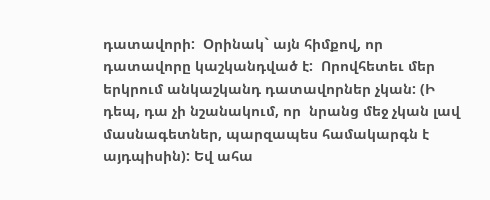դատավորի:  Օրինակ` այն հիմքով, որ դատավորը կաշկանդված է:  Որովհետեւ մեր երկրում անկաշկանդ դատավորներ չկան: (Ի դեպ, դա չի նշանակում, որ  նրանց մեջ չկան լավ  մասնագետներ, պարզապես համակարգն է այդպիսին): Եվ ահա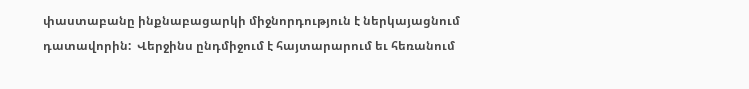փաստաբանը ինքնաբացարկի միջնորդություն է ներկայացնում դատավորին:  Վերջինս ընդմիջում է հայտարարում եւ հեռանում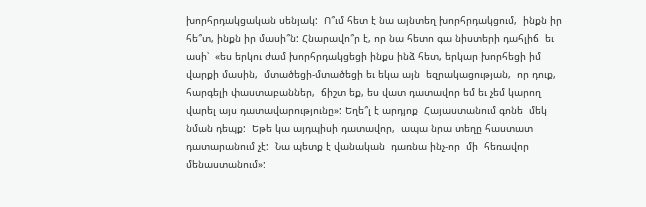խորհրդակցական սենյակ:  Ո՞ւմ հետ է նա այնտեղ խորհրդակցում,  ինքն իր հե՞տ, ինքն իր մասի՞ն: Հնարավո՞ր է, որ նա հետո գա նիստերի դահլիճ  եւ ասի՝  «ես երկու ժամ խորհրդակցեցի ինքս ինձ հետ, երկար խորհեցի իմ վարքի մասին,  մտածեցի-մտածեցի եւ եկա այն  եզրակացության,  որ դուք, հարգելի փաստաբաններ,  ճիշտ եք, ես վատ դատավոր եմ եւ չեմ կարող վարել այս դատավարությունը»: Եղե՞լ է արդյոք  Հայաստանում գոնե  մեկ նման դեպք:  Եթե կա այդպիսի դատավոր,  ապա նրա տեղը հաստատ  դատարանում չէ:  Նա պետք է վանական  դառնա ինչ-որ  մի  հեռավոր մենաստանում»: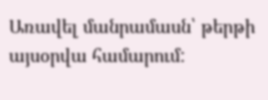Առավել մանրամասն՝ թերթի այսօրվա համարում: